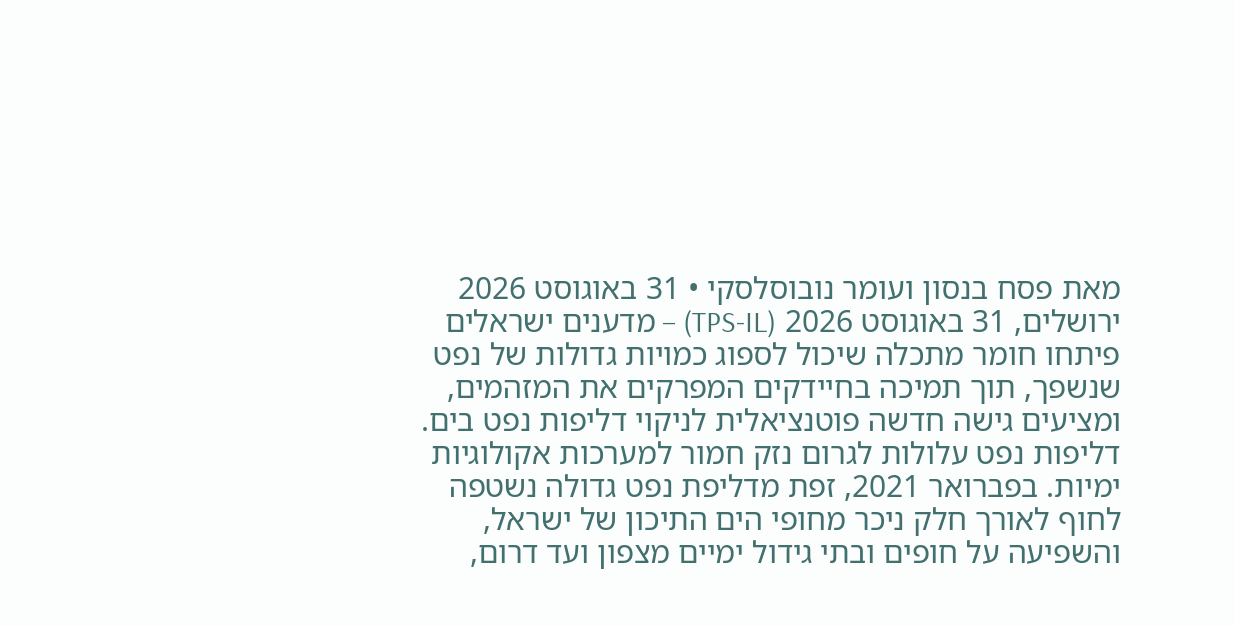מאת פסח בנסון ועומר נובוסלסקי • 31 באוגוסט 2026
ירושלים, 31 באוגוסט 2026 (TPS-IL) – מדענים ישראלים פיתחו חומר מתכלה שיכול לספוג כמויות גדולות של נפט שנשפך, תוך תמיכה בחיידקים המפרקים את המזהמים, ומציעים גישה חדשה פוטנציאלית לניקוי דליפות נפט בים.
דליפות נפט עלולות לגרום נזק חמור למערכות אקולוגיות ימיות. בפברואר 2021, זפת מדליפת נפט גדולה נשטפה לחוף לאורך חלק ניכר מחופי הים התיכון של ישראל, והשפיעה על חופים ובתי גידול ימיים מצפון ועד דרום,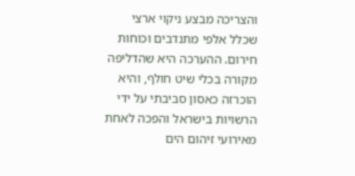והצריכה מבצע ניקוי ארצי שכלל אלפי מתנדבים וכוחות חירום. ההערכה היא שהדליפה מקורה בכלי שיט חולף, והיא הוכרזה כאסון סביבתי על ידי הרשויות בישראל והפכה לאחת מאירועי זיהום הים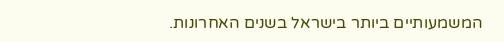המשמעותיים ביותר בישראל בשנים האחרונות.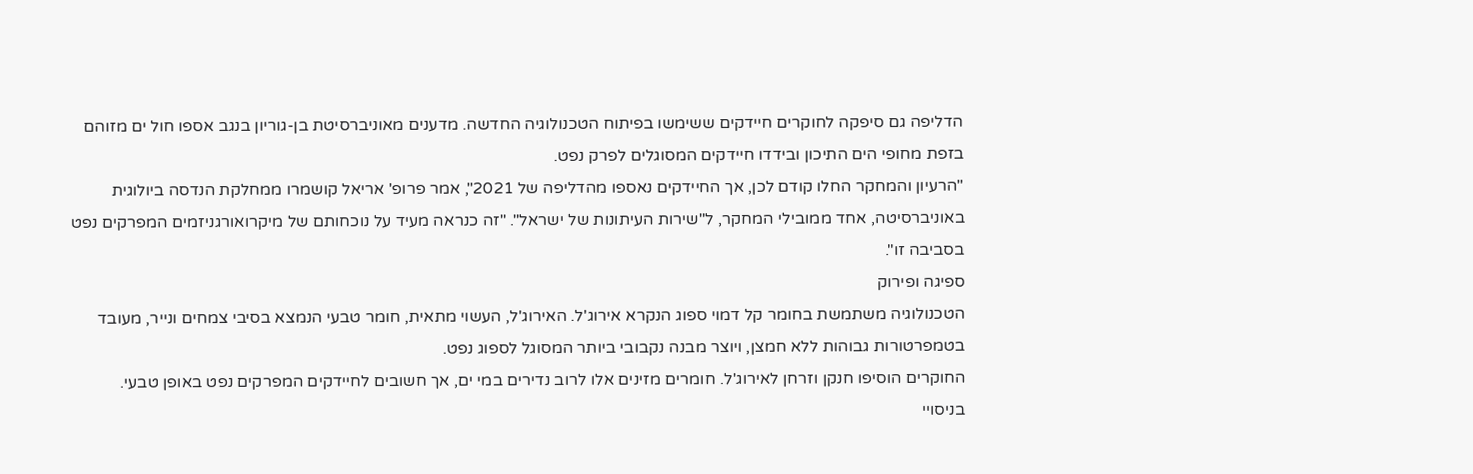הדליפה גם סיפקה לחוקרים חיידקים ששימשו בפיתוח הטכנולוגיה החדשה. מדענים מאוניברסיטת בן-גוריון בנגב אספו חול ים מזוהם בזפת מחופי הים התיכון ובידדו חיידקים המסוגלים לפרק נפט.
"הרעיון והמחקר החלו קודם לכן, אך החיידקים נאספו מהדליפה של 2021", אמר פרופ' אריאל קושמרו ממחלקת הנדסה ביולוגית באוניברסיטה, אחד ממובילי המחקר, ל"שירות העיתונות של ישראל". "זה כנראה מעיד על נוכחותם של מיקרואורגניזמים המפרקים נפט בסביבה זו".
ספיגה ופירוק
הטכנולוגיה משתמשת בחומר קל דמוי ספוג הנקרא אירוג'ל. האירוג'ל, העשוי מתאית, חומר טבעי הנמצא בסיבי צמחים ונייר, מעובד בטמפרטורות גבוהות ללא חמצן, ויוצר מבנה נקבובי ביותר המסוגל לספוג נפט.
החוקרים הוסיפו חנקן וזרחן לאירוג'ל. חומרים מזינים אלו לרוב נדירים במי ים, אך חשובים לחיידקים המפרקים נפט באופן טבעי.
בניסויי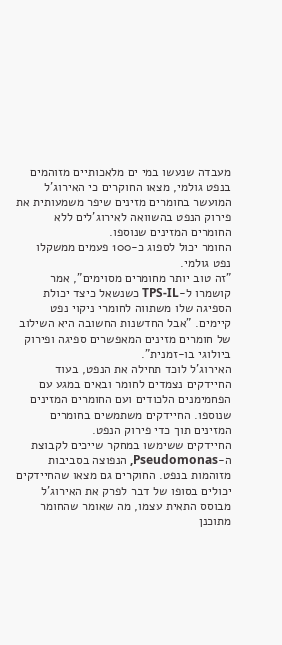מעבדה שנעשו במי ים מלאכותיים מזוהמים בנפט גולמי, מצאו החוקרים כי האירוג'ל המועשר בחומרים מזינים שיפר משמעותית את פירוק הנפט בהשוואה לאירוג'לים ללא החומרים המזינים שנוספו.
החומר יכול לספוג כ-100 פעמים ממשקלו נפט גולמי.
"זה טוב יותר מחומרים מסוימים", אמר קושמרו ל-TPS-IL כשנשאל כיצד יכולת הספיגה שלו משתווה לחומרי ניקוי נפט קיימים. "אבל החדשנות החשובה היא השילוב של חומרים מזינים המאפשרים ספיגה ופירוק ביולוגי בו-זמנית".
האירוג'ל לוכד תחילה את הנפט, בעוד החיידקים נצמדים לחומר ובאים במגע עם הפחמימנים הלכודים ועם החומרים המזינים שנוספו. החיידקים משתמשים בחומרים המזינים תוך כדי פירוק הנפט.
החיידקים ששימשו במחקר שייכים לקבוצת ה-Pseudomonas, הנפוצה בסביבות מזוהמות בנפט. החוקרים גם מצאו שהחיידקים יכולים בסופו של דבר לפרק את האירוג'ל מבוסס התאית עצמו, מה שאומר שהחומר מתוכנן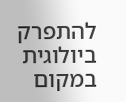להתפרק ביולוגית במקום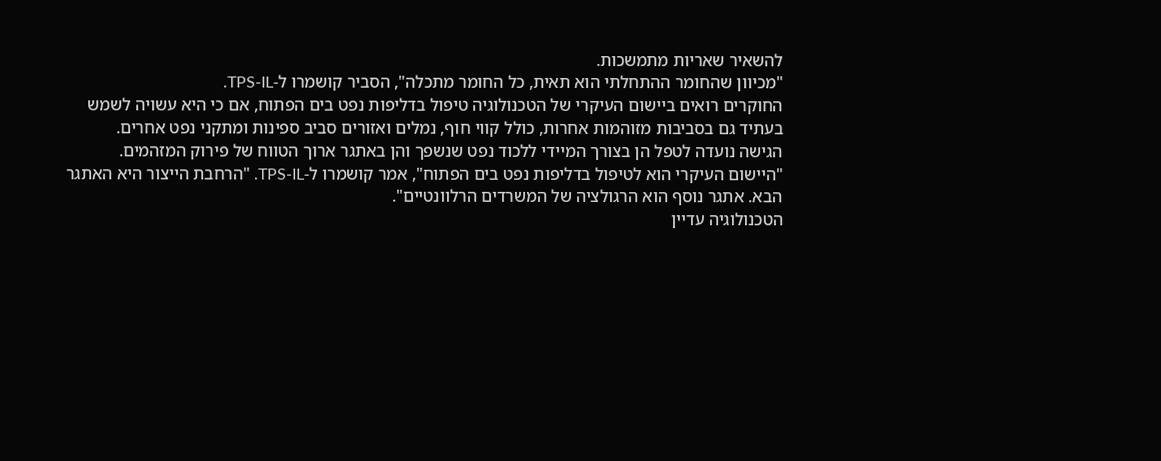להשאיר שאריות מתמשכות.
"מכיוון שהחומר ההתחלתי הוא תאית, כל החומר מתכלה", הסביר קושמרו ל-TPS-IL.
החוקרים רואים ביישום העיקרי של הטכנולוגיה טיפול בדליפות נפט בים הפתוח, אם כי היא עשויה לשמש בעתיד גם בסביבות מזוהמות אחרות, כולל קווי חוף, נמלים ואזורים סביב ספינות ומתקני נפט אחרים.
הגישה נועדה לטפל הן בצורך המיידי ללכוד נפט שנשפך והן באתגר ארוך הטווח של פירוק המזהמים.
"היישום העיקרי הוא לטיפול בדליפות נפט בים הפתוח", אמר קושמרו ל-TPS-IL. "הרחבת הייצור היא האתגר הבא. אתגר נוסף הוא הרגולציה של המשרדים הרלוונטיים".
הטכנולוגיה עדיין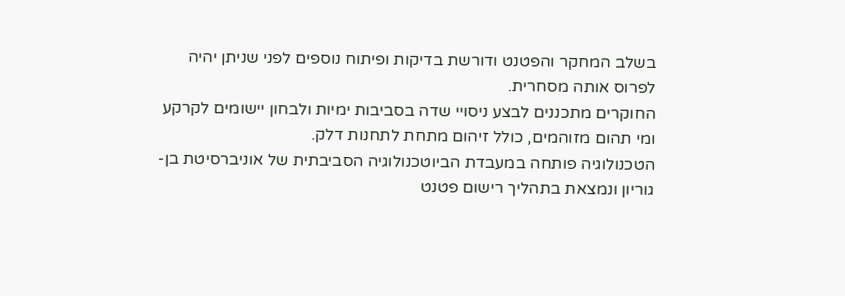בשלב המחקר והפטנט ודורשת בדיקות ופיתוח נוספים לפני שניתן יהיה לפרוס אותה מסחרית.
החוקרים מתכננים לבצע ניסויי שדה בסביבות ימיות ולבחון יישומים לקרקע ומי תהום מזוהמים, כולל זיהום מתחת לתחנות דלק.
הטכנולוגיה פותחה במעבדת הביוטכנולוגיה הסביבתית של אוניברסיטת בן-גוריון ונמצאת בתהליך רישום פטנט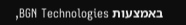באמצעות BGN Technologies,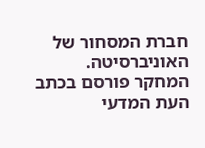חברת המסחור של האוניברסיטה.
המחקר פורסם בכתב העת המדעי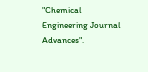"Chemical Engineering Journal Advances".